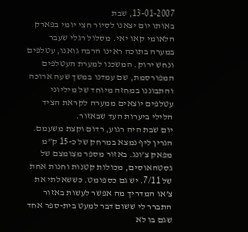13-01-2007, שבת
באותו יום יצאנו לסיור חצי יומי בפארק הלאומי קאו יאי. מסלול רגלי שעבר במערה בתוכה ראינו הרבה גואנו, עטלפים ונחש ירוק. המשכנו למערת העטלפים המפורסמת, שם עמדנו במשך שעה ארוכה והתבוננו במחזה מיוחד של מיליוני עטלפים יוצאים ממערה לקראת הציד הלילי ביערות העד שבאזור.
יום שבת היה רגוע, רדום וקצת משעמם. הגרין ליף נמצא במרחק של כ-15 ק”מ מפאק צ’ונג. באזור מספר מצומצם של גסטהאוסים, מכולות קטנות וחנות אחת של 7/11. יש גם כספומט. כששאלתי את צ’או המדריך מה אפשר לעשות באזור התברר לי ששום דבר למעט בית-ספר אחד שגם בו לא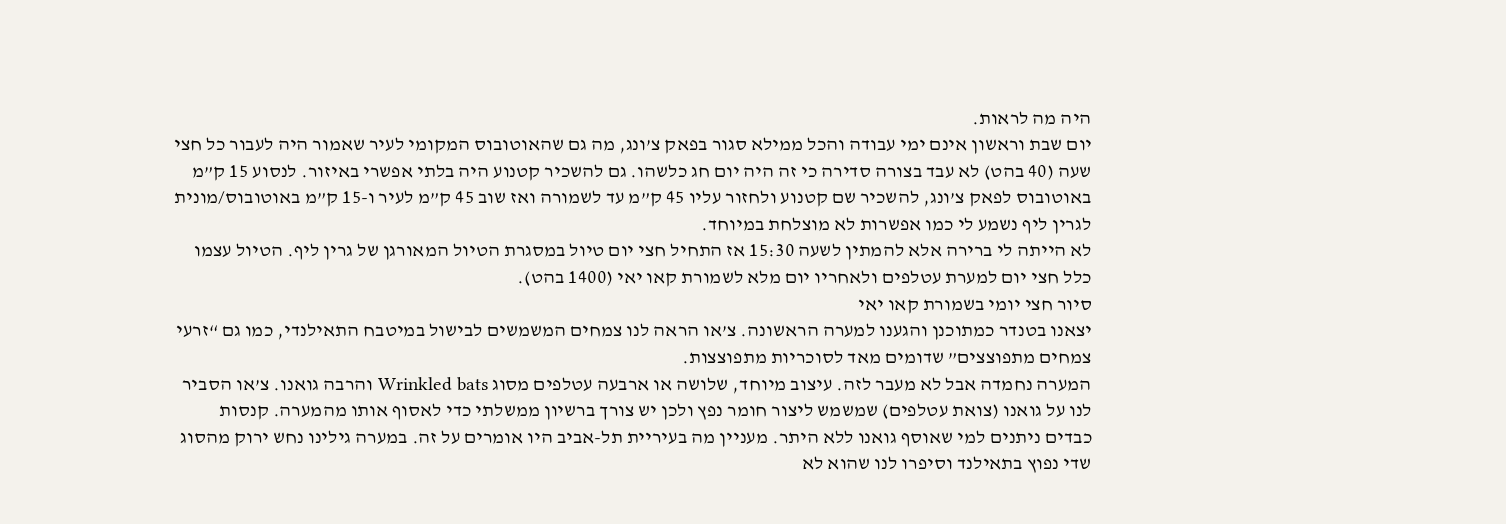היה מה לראות.
יום שבת וראשון אינם ימי עבודה והכל ממילא סגור בפאק צ’ונג, מה גם שהאוטובוס המקומי לעיר שאמור היה לעבור כל חצי שעה (40 בהט) לא עבד בצורה סדירה כי זה היה יום חג כלשהו. גם להשכיר קטנוע היה בלתי אפשרי באיזור. לנסוע 15 ק”מ באוטובוס לפאק צ’ונג, להשכיר שם קטנוע ולחזור עליו 45 ק”מ עד לשמורה ואז שוב 45 ק”מ לעיר ו-15 ק”מ באוטובוס/מונית לגרין ליף נשמע לי כמו אפשרות לא מוצלחת במיוחד.
לא הייתה לי ברירה אלא להמתין לשעה 15:30 אז התחיל חצי יום טיול במסגרת הטיול המאורגן של גרין ליף. הטיול עצמו כלל חצי יום למערת עטלפים ולאחריו יום מלא לשמורת קאו יאי (1400 בהט).
סיור חצי יומי בשמורת קאו יאי
יצאנו בטנדר כמתוכנן והגענו למערה הראשונה. צ’או הראה לנו צמחים המשמשים לבישול במיטבח התאילנדי, כמו גם “זרעי צמחים מתפוצצים” שדומים מאד לסוכריות מתפוצצות.
המערה נחמדה אבל לא מעבר לזה. עיצוב מיוחד, שלושה או ארבעה עטלפים מסוג Wrinkled bats והרבה גואנו. צ’או הסביר לנו על גואנו (צואת עטלפים) שמשמש ליצור חומר נפץ ולכן יש צורך ברשיון ממשלתי כדי לאסוף אותו מהמערה. קנסות כבדים ניתנים למי שאוסף גואנו ללא היתר. מעניין מה בעיריית תל-אביב היו אומרים על זה. במערה גילינו נחש ירוק מהסוג שדי נפוץ בתאילנד וסיפרו לנו שהוא לא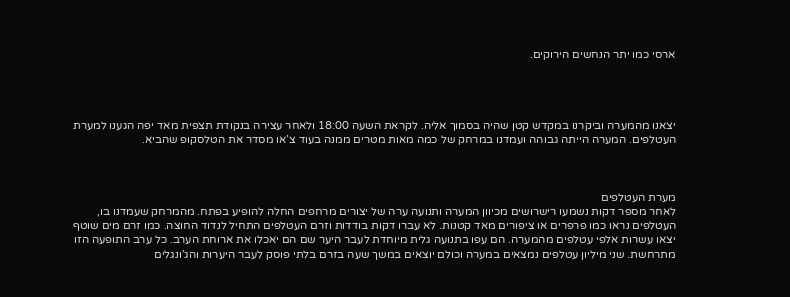ארסי כמו יתר הנחשים הירוקים.




יצאנו מהמערה וביקרנו במקדש קטן שהיה בסמוך אליה. לקראת השעה 18:00 ולאחר עצירה בנקודת תצפית מאד יפה הגענו למערת העטלפים. המערה הייתה גבוהה ועמדנו במרחק של כמה מאות מטרים ממנה בעוד צ’או מסדר את הטלסקופ שהביא.



מערת העטלפים
לאחר מספר דקות נשמעו רישרושים מכיוון המערה ותנועה ערה של יצורים מרחפים החלה להופיע בפתח. מהמרחק שעמדנו בו, העטלפים נראו כמו פרפרים או ציפורים מאד קטנות. לא עברו דקות בודדות וזרם העטלפים התחיל לנדוד החוצה. כמו זרם מים שוטף יצאו עשרות אלפי עטלפים מהמערה. הם עפו בתנועה גלית מיוחדת לעבר היער שם הם יאכלו את ארוחת הערב. כל ערב התופעה הזו מתרחשת. שני מיליון עטלפים נמצאים במערה וכולם יוצאים במשך שעה בזרם בלתי פוסק לעבר היערות והג’ונגלים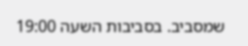שמסביב. בסביבות השעה 19:00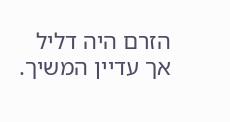הזרם היה דליל אך עדיין המשיך.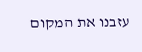עזבנו את המקום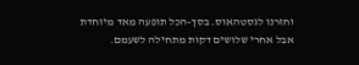וחזרנו לגסטהאוס. בסך-הכל תופעה מאד מיוחדת אבל אחרי שלושים דקות מתחילה לשעמם.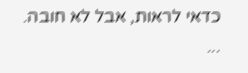כדאי לראות, אבל לא חובה.
...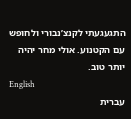התגעגעתי לקנצ’נבורי ולחופש עם הקטנוע. אולי מחר יהיה יותר טוב.
English
עברית